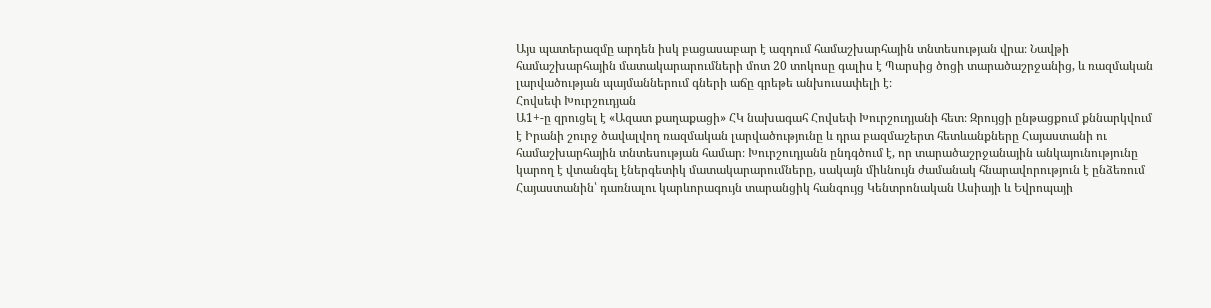Այս պատերազմը արդեն իսկ բացասաբար է ազդում համաշխարհային տնտեսության վրա։ Նավթի համաշխարհային մատակարարումների մոտ 20 տոկոսը գալիս է Պարսից ծոցի տարածաշրջանից, և ռազմական լարվածության պայմաններում գների աճը գրեթե անխուսափելի է։
Հովսեփ Խուրշուդյան
Ա1+-ը զրուցել է «Ազատ քաղաքացի» ՀԿ նախագահ Հովսեփ Խուրշուդյանի հետ։ Զրույցի ընթացքում քննարկվում է Իրանի շուրջ ծավալվող ռազմական լարվածությունը և դրա բազմաշերտ հետևանքները Հայաստանի ու համաշխարհային տնտեսության համար։ Խուրշուդյանն ընդգծում է, որ տարածաշրջանային անկայունությունը կարող է վտանգել էներգետիկ մատակարարումները, սակայն միևնույն ժամանակ հնարավորություն է ընձեռում Հայաստանին՝ դառնալու կարևորագույն տարանցիկ հանգույց Կենտրոնական Ասիայի և Եվրոպայի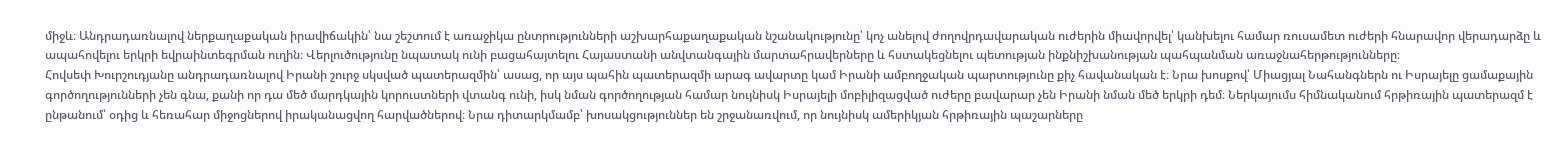միջև։ Անդրադառնալով ներքաղաքական իրավիճակին՝ նա շեշտում է առաջիկա ընտրությունների աշխարհաքաղաքական նշանակությունը՝ կոչ անելով ժողովրդավարական ուժերին միավորվել՝ կանխելու համար ռուսամետ ուժերի հնարավոր վերադարձը և ապահովելու երկրի եվրաինտեգրման ուղին։ Վերլուծությունը նպատակ ունի բացահայտելու Հայաստանի անվտանգային մարտահրավերները և հստակեցնելու պետության ինքնիշխանության պահպանման առաջնահերթությունները։
Հովսեփ Խուրշուդյանը անդրադառնալով Իրանի շուրջ սկսված պատերազմին՝ ասաց, որ այս պահին պատերազմի արագ ավարտը կամ Իրանի ամբողջական պարտությունը քիչ հավանական է։ Նրա խոսքով՝ Միացյալ Նահանգներն ու Իսրայելը ցամաքային գործողությունների չեն գնա, քանի որ դա մեծ մարդկային կորուստների վտանգ ունի, իսկ նման գործողության համար նույնիսկ Իսրայելի մոբիլիզացված ուժերը բավարար չեն Իրանի նման մեծ երկրի դեմ։ Ներկայումս հիմնականում հրթիռային պատերազմ է ընթանում՝ օդից և հեռահար միջոցներով իրականացվող հարվածներով։ Նրա դիտարկմամբ՝ խոսակցություններ են շրջանառվում, որ նույնիսկ ամերիկյան հրթիռային պաշարները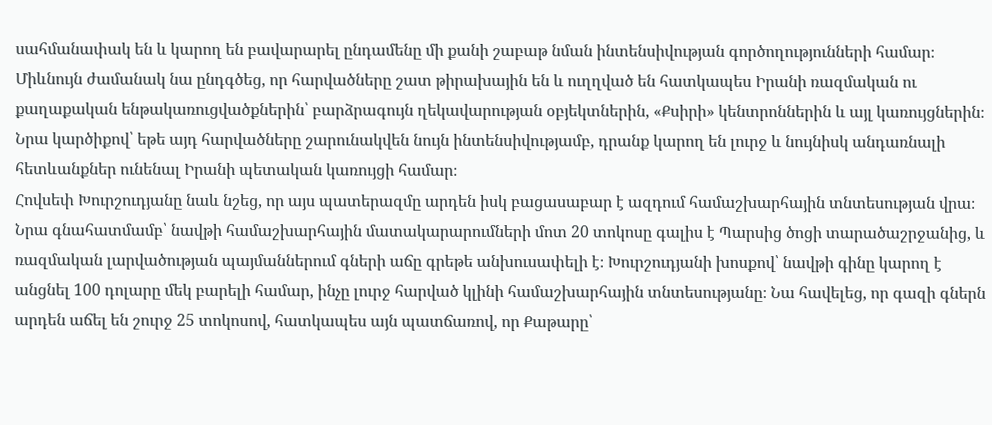սահմանափակ են և կարող են բավարարել ընդամենը մի քանի շաբաթ նման ինտենսիվության գործողությունների համար։ Միևնույն ժամանակ նա ընդգծեց, որ հարվածները շատ թիրախային են և ուղղված են հատկապես Իրանի ռազմական ու քաղաքական ենթակառուցվածքներին՝ բարձրագույն ղեկավարության օբյեկտներին, «Քսիրի» կենտրոններին և այլ կառույցներին։ Նրա կարծիքով՝ եթե այդ հարվածները շարունակվեն նույն ինտենսիվությամբ, դրանք կարող են լուրջ և նույնիսկ անդառնալի հետևանքներ ունենալ Իրանի պետական կառույցի համար։
Հովսեփ Խուրշուդյանը նաև նշեց, որ այս պատերազմը արդեն իսկ բացասաբար է ազդում համաշխարհային տնտեսության վրա։ Նրա գնահատմամբ՝ նավթի համաշխարհային մատակարարումների մոտ 20 տոկոսը գալիս է Պարսից ծոցի տարածաշրջանից, և ռազմական լարվածության պայմաններում գների աճը գրեթե անխուսափելի է։ Խուրշուդյանի խոսքով՝ նավթի գինը կարող է անցնել 100 դոլարը մեկ բարելի համար, ինչը լուրջ հարված կլինի համաշխարհային տնտեսությանը։ Նա հավելեց, որ գազի գներն արդեն աճել են շուրջ 25 տոկոսով, հատկապես այն պատճառով, որ Քաթարը՝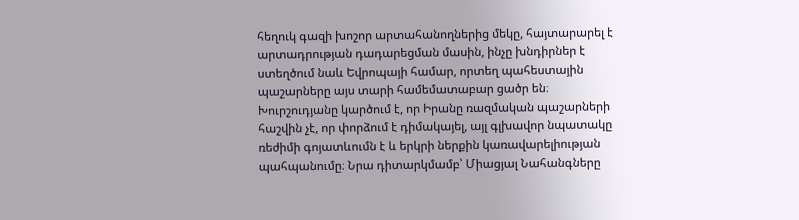հեղուկ գազի խոշոր արտահանողներից մեկը, հայտարարել է արտադրության դադարեցման մասին, ինչը խնդիրներ է ստեղծում նաև Եվրոպայի համար, որտեղ պահեստային պաշարները այս տարի համեմատաբար ցածր են։
Խուրշուդյանը կարծում է, որ Իրանը ռազմական պաշարների հաշվին չէ, որ փորձում է դիմակայել, այլ գլխավոր նպատակը ռեժիմի գոյատևումն է և երկրի ներքին կառավարելիության պահպանումը։ Նրա դիտարկմամբ՝ Միացյալ Նահանգները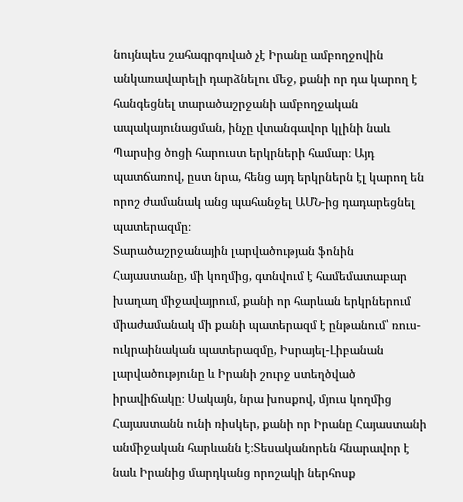նույնպես շահագրգռված չէ Իրանը ամբողջովին անկառավարելի դարձնելու մեջ, քանի որ դա կարող է հանգեցնել տարածաշրջանի ամբողջական ապակայունացման, ինչը վտանգավոր կլինի նաև Պարսից ծոցի հարուստ երկրների համար։ Այդ պատճառով, ըստ նրա, հենց այդ երկրներն էլ կարող են որոշ ժամանակ անց պահանջել ԱՄՆ-ից դադարեցնել պատերազմը։
Տարածաշրջանային լարվածության ֆոնին Հայաստանը, մի կողմից, գտնվում է համեմատաբար խաղաղ միջավայրում, քանի որ հարևան երկրներում միաժամանակ մի քանի պատերազմ է ընթանում՝ ռուս-ուկրաինական պատերազմը, Իսրայել-Լիբանան լարվածությունը և Իրանի շուրջ ստեղծված իրավիճակը։ Սակայն, նրա խոսքով, մյուս կողմից Հայաստանն ունի ռիսկեր, քանի որ Իրանը Հայաստանի անմիջական հարևանն է։Տեսականորեն հնարավոր է նաև Իրանից մարդկանց որոշակի ներհոսք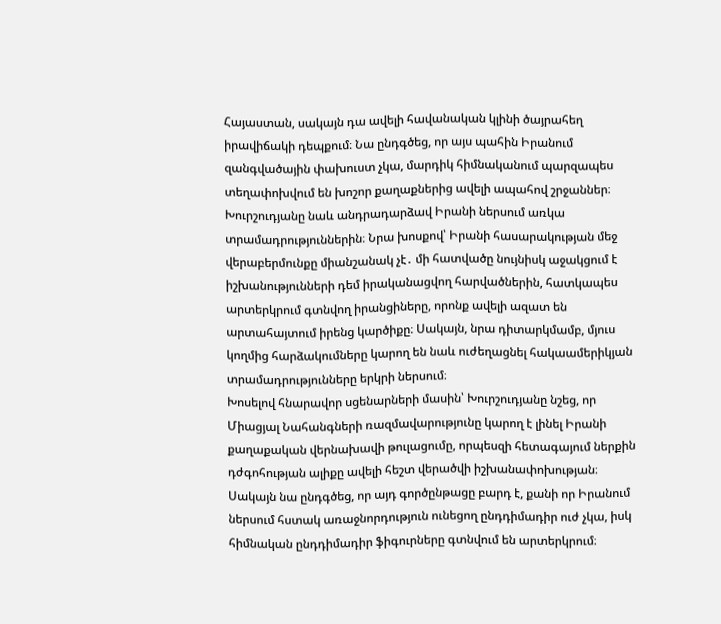Հայաստան, սակայն դա ավելի հավանական կլինի ծայրահեղ իրավիճակի դեպքում։ Նա ընդգծեց, որ այս պահին Իրանում զանգվածային փախուստ չկա, մարդիկ հիմնականում պարզապես տեղափոխվում են խոշոր քաղաքներից ավելի ապահով շրջաններ։
Խուրշուդյանը նաև անդրադարձավ Իրանի ներսում առկա տրամադրություններին։ Նրա խոսքով՝ Իրանի հասարակության մեջ վերաբերմունքը միանշանակ չէ․ մի հատվածը նույնիսկ աջակցում է իշխանությունների դեմ իրականացվող հարվածներին, հատկապես արտերկրում գտնվող իրանցիները, որոնք ավելի ազատ են արտահայտում իրենց կարծիքը։ Սակայն, նրա դիտարկմամբ, մյուս կողմից հարձակումները կարող են նաև ուժեղացնել հակաամերիկյան տրամադրությունները երկրի ներսում։
Խոսելով հնարավոր սցենարների մասին՝ Խուրշուդյանը նշեց, որ Միացյալ Նահանգների ռազմավարությունը կարող է լինել Իրանի քաղաքական վերնախավի թուլացումը, որպեսզի հետագայում ներքին դժգոհության ալիքը ավելի հեշտ վերածվի իշխանափոխության։ Սակայն նա ընդգծեց, որ այդ գործընթացը բարդ է, քանի որ Իրանում ներսում հստակ առաջնորդություն ունեցող ընդդիմադիր ուժ չկա, իսկ հիմնական ընդդիմադիր ֆիգուրները գտնվում են արտերկրում։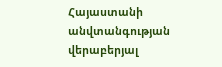Հայաստանի անվտանգության վերաբերյալ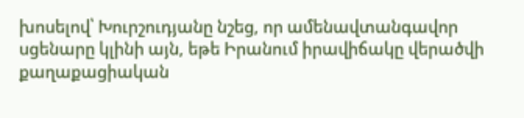խոսելով՝ Խուրշուդյանը նշեց, որ ամենավտանգավոր սցենարը կլինի այն, եթե Իրանում իրավիճակը վերածվի քաղաքացիական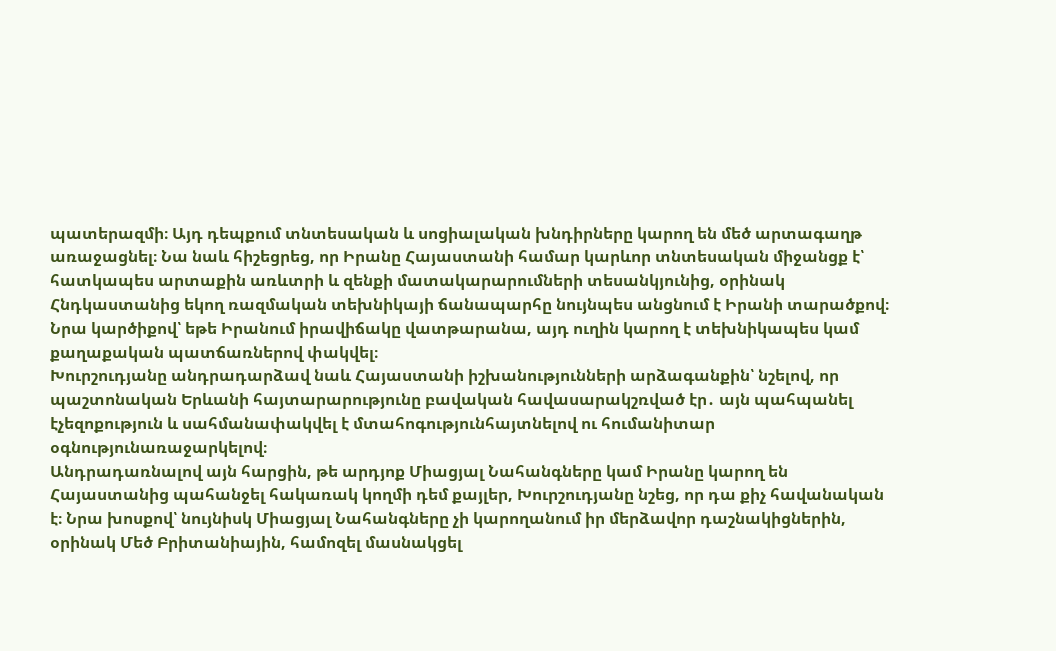պատերազմի։ Այդ դեպքում տնտեսական և սոցիալական խնդիրները կարող են մեծ արտագաղթ առաջացնել։ Նա նաև հիշեցրեց, որ Իրանը Հայաստանի համար կարևոր տնտեսական միջանցք է՝ հատկապես արտաքին առևտրի և զենքի մատակարարումների տեսանկյունից, օրինակ Հնդկաստանից եկող ռազմական տեխնիկայի ճանապարհը նույնպես անցնում է Իրանի տարածքով։ Նրա կարծիքով՝ եթե Իրանում իրավիճակը վատթարանա, այդ ուղին կարող է տեխնիկապես կամ քաղաքական պատճառներով փակվել։
Խուրշուդյանը անդրադարձավ նաև Հայաստանի իշխանությունների արձագանքին՝ նշելով, որ պաշտոնական Երևանի հայտարարությունը բավական հավասարակշռված էր․ այն պահպանել էչեզոքություն և սահմանափակվել է մտահոգությունհայտնելով ու հումանիտար օգնությունառաջարկելով։
Անդրադառնալով այն հարցին, թե արդյոք Միացյալ Նահանգները կամ Իրանը կարող են Հայաստանից պահանջել հակառակ կողմի դեմ քայլեր, Խուրշուդյանը նշեց, որ դա քիչ հավանական է։ Նրա խոսքով՝ նույնիսկ Միացյալ Նահանգները չի կարողանում իր մերձավոր դաշնակիցներին, օրինակ Մեծ Բրիտանիային, համոզել մասնակցել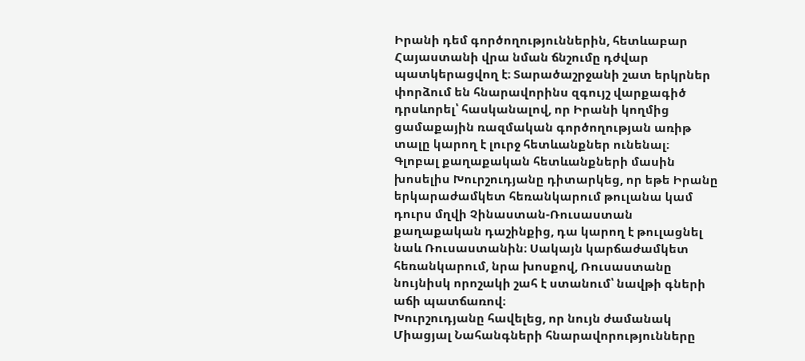Իրանի դեմ գործողություններին, հետևաբար Հայաստանի վրա նման ճնշումը դժվար պատկերացվող է։ Տարածաշրջանի շատ երկրներ փորձում են հնարավորինս զգույշ վարքագիծ դրսևորել՝ հասկանալով, որ Իրանի կողմից ցամաքային ռազմական գործողության առիթ տալը կարող է լուրջ հետևանքներ ունենալ։
Գլոբալ քաղաքական հետևանքների մասին խոսելիս Խուրշուդյանը դիտարկեց, որ եթե Իրանը երկարաժամկետ հեռանկարում թուլանա կամ դուրս մղվի Չինաստան-Ռուսաստան քաղաքական դաշինքից, դա կարող է թուլացնել նաև Ռուսաստանին։ Սակայն կարճաժամկետ հեռանկարում, նրա խոսքով, Ռուսաստանը նույնիսկ որոշակի շահ է ստանում՝ նավթի գների աճի պատճառով։
Խուրշուդյանը հավելեց, որ նույն ժամանակ Միացյալ Նահանգների հնարավորությունները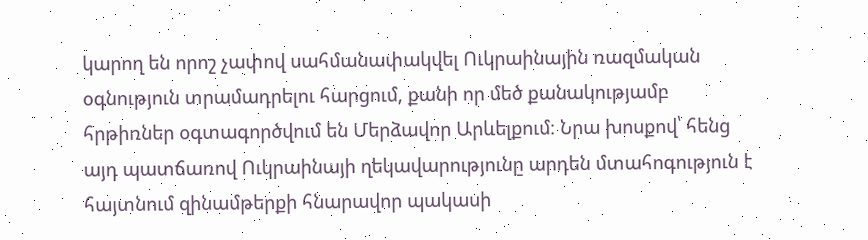կարող են որոշ չափով սահմանափակվել Ուկրաինային ռազմական օգնություն տրամադրելու հարցում, քանի որ մեծ քանակությամբ հրթիռներ օգտագործվում են Մերձավոր Արևելքում։ Նրա խոսքով՝ հենց այդ պատճառով Ուկրաինայի ղեկավարությունը արդեն մտահոգություն է հայտնում զինամթերքի հնարավոր պակասի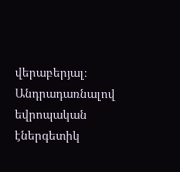վերաբերյալ։
Անդրադառնալով եվրոպական էներգետիկ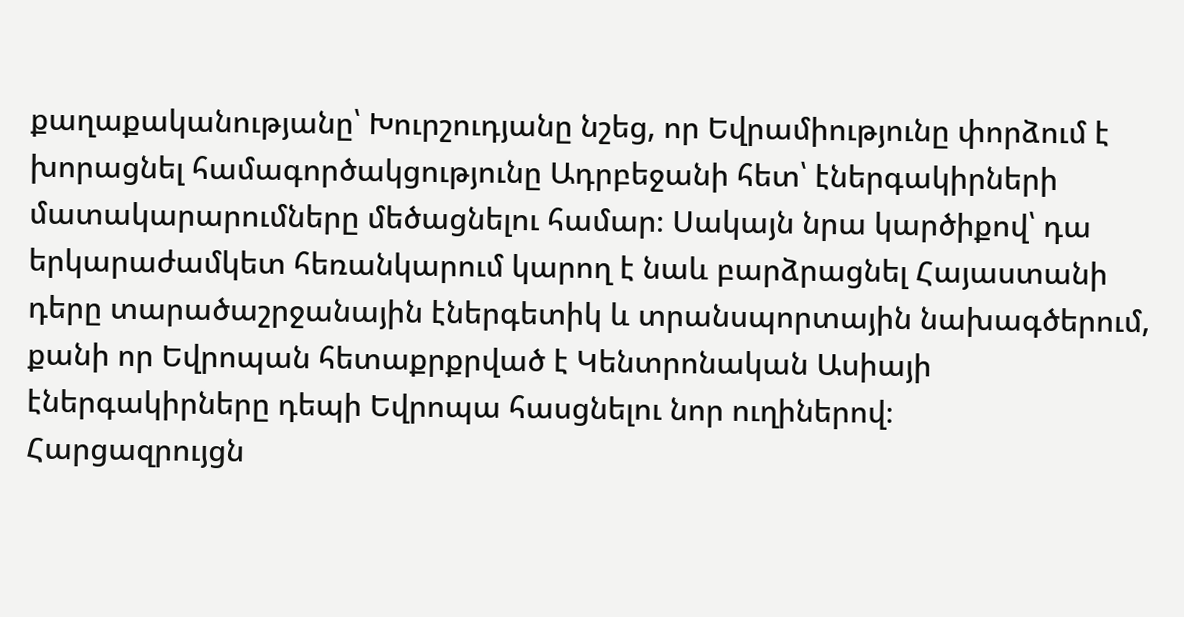քաղաքականությանը՝ Խուրշուդյանը նշեց, որ Եվրամիությունը փորձում է խորացնել համագործակցությունը Ադրբեջանի հետ՝ էներգակիրների մատակարարումները մեծացնելու համար։ Սակայն նրա կարծիքով՝ դա երկարաժամկետ հեռանկարում կարող է նաև բարձրացնել Հայաստանի դերը տարածաշրջանային էներգետիկ և տրանսպորտային նախագծերում, քանի որ Եվրոպան հետաքրքրված է Կենտրոնական Ասիայի էներգակիրները դեպի Եվրոպա հասցնելու նոր ուղիներով։
Հարցազրույցն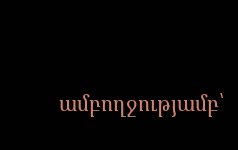ամբողջությամբ՝